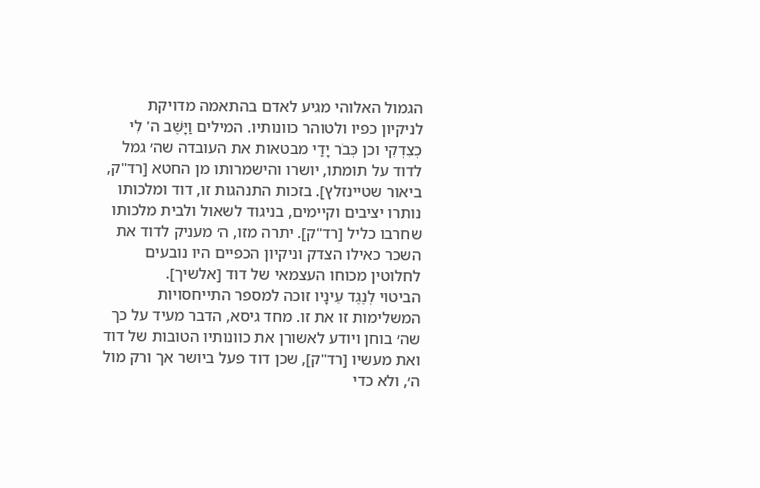הגמול האלוהי מגיע לאדם בהתאמה מדויקת לניקיון כפיו ולטוהר כוונותיו. המילים וַיָּשֶׁב ה' לִי כְצִדְקִי וכן כְּבֹר יָדַי מבטאות את העובדה שה׳ גמל לדוד על תומתו, יושרו והישמרותו מן החטא [רד"ק, ביאור שטיינזלץ]. בזכות התנהגות זו, דוד ומלכותו נותרו יציבים וקיימים, בניגוד לשאול ולבית מלכותו שחרבו כליל [רד"ק]. יתרה מזו, ה׳ מעניק לדוד את השכר כאילו הצדק וניקיון הכפיים היו נובעים לחלוטין מכוחו העצמאי של דוד [אלשיך].
הביטוי לְנֶגֶד עֵינָיו זוכה למספר התייחסויות המשלימות זו את זו. מחד גיסא, הדבר מעיד על כך שה׳ בוחן ויודע לאשורן את כוונותיו הטובות של דוד ואת מעשיו [רד"ק], שכן דוד פעל ביושר אך ורק מול ה׳, ולא כדי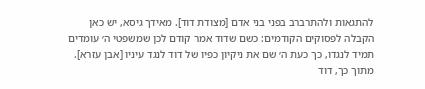להתגאות ולהתרברב בפני בני אדם [מצודת דוד]. מאידך גיסא, יש כאן הקבלה לפסוקים הקודמים: כשם שדוד אמר קודם לכן שמשפטי ה׳ עומדים תמיד לנגדו, כך כעת ה׳ שם את ניקיון כפיו של דוד לנגד עיניו [אבן עזרא]. מתוך כך, דוד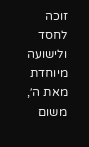זוכה לחסד ולישועה מיוחדת מאת ה׳, משום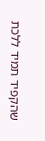שהקפיד תמיד ללכת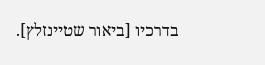בדרכיו [ביאור שטיינזלץ].